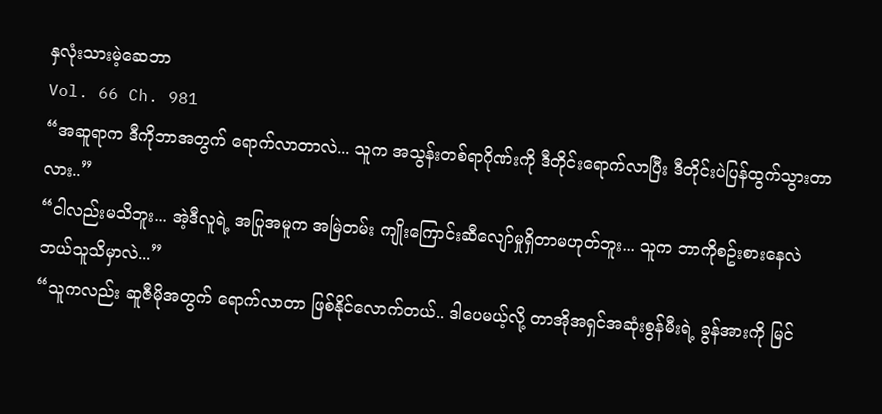နှလုံးသားမဲ့ဆေဘာ
Vol. 66 Ch. 981
“အဆူရာက ဒီကိုဘာအတွက် ရောက်လာတာလဲ... သူက အသွန်းတစ်ရာဂိုဏ်းကို ဒီတိုင်းရောက်လာပြီး ဒီတိုင်းပဲပြန်ထွက်သွားတာလား..”
“ငါလည်းမသိဘူး... အဲ့ဒီလူရဲ့ အပြုအမူက အမြဲတမ်း ကျိုးကြောင်းဆီလျော်မှုရှိတာမဟုတ်ဘူး... သူက ဘာကိုစဥ်းစားနေလဲ ဘယ်သူသိမှာလဲ...”
“သူကလည်း ဆူဇီမိုအတွက် ရောက်လာတာ ဖြစ်နိုင်လောက်တယ်.. ဒါပေမယ့်လို့ တာအိုအရှင်အဆုံးစွန်မီးရဲ့ ခွန်အားကို မြင်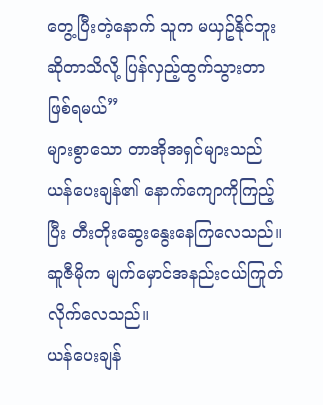တွေ့ပြီးတဲ့နောက် သူက မယှဥ်နိုင်ဘူးဆိုတာသိလို့ ပြန်လှည့်ထွက်သွားတာဖြစ်ရမယ်”
များစွာသော တာအိုအရှင်များသည် ယန်ပေးချန်၏ နောက်ကျောကိုကြည့်ပြီး တီးတိုးဆွေးနွေးနေကြလေသည်။
ဆူဇီမိုက မျက်မှောင်အနည်းငယ်ကြုတ်လိုက်လေသည်။
ယန်ပေးချန်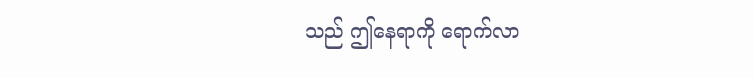သည် ဤနေရာကို ရောက်လာ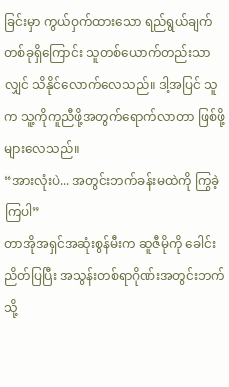ခြင်းမှာ ကွယ်ဝှက်ထားသော ရည်ရွယ်ချက်တစ်ခုရှိကြောင်း သူတစ်ယောက်တည်းသာလျှင် သိနိုင်လောက်လေသည်။ ဒါ့အပြင် သူက သူ့ကိုကူညီဖို့အတွက်ရောက်လာတာ ဖြစ်ဖို့များလေသည်။
“အားလုံးပဲ... အတွင်းဘက်ခန်းမထဲကို ကြွခဲ့ကြပါ”
တာအိုအရှင်အဆုံးစွန်မီးက ဆူဇီမိုကို ခေါင်းညိတ်ပြပြီး အသွန်းတစ်ရာဂိုဏ်းအတွင်းဘက်သို့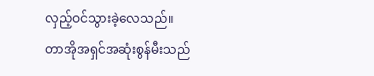လှည့်ဝင်သွားခဲ့လေသည်။
တာအိုအရှင်အဆုံးစွန်မီးသည်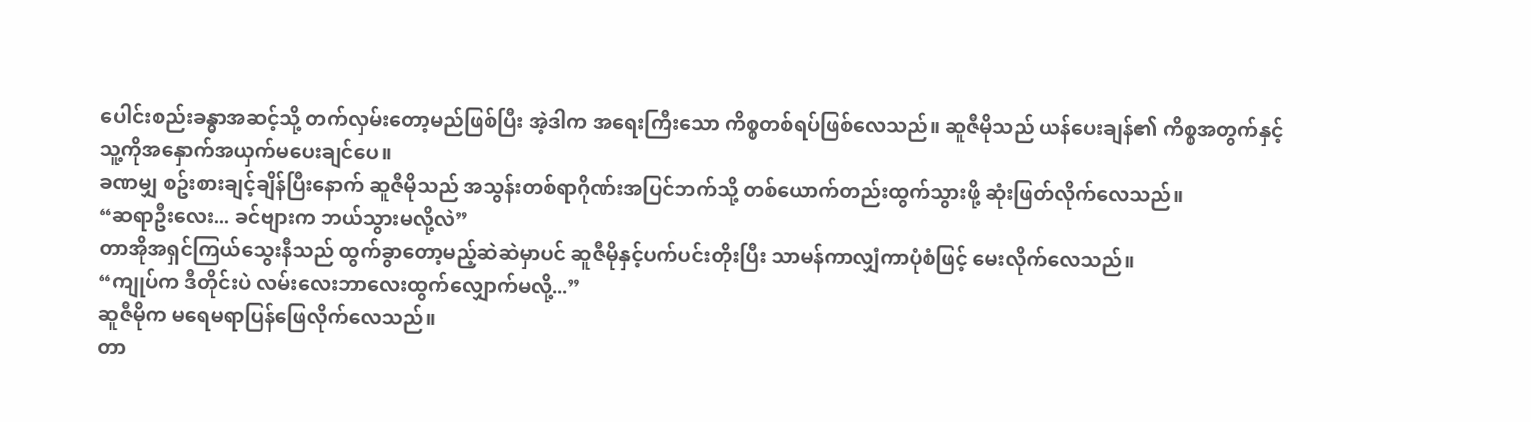ပေါင်းစည်းခန္ဓာအဆင့်သို့ တက်လှမ်းတော့မည်ဖြစ်ပြီး အဲ့ဒါက အရေးကြီးသော ကိစ္စတစ်ရပ်ဖြစ်လေသည်။ ဆူဇီမိုသည် ယန်ပေးချန်၏ ကိစ္စအတွက်နှင့် သူ့ကိုအနှောက်အယှက်မပေးချင်ပေ။
ခဏမျှ စဥ်းစားချင့်ချိန်ပြီးနောက် ဆူဇီမိုသည် အသွန်းတစ်ရာဂိုဏ်းအပြင်ဘက်သို့ တစ်ယောက်တည်းထွက်သွားဖို့ ဆုံးဖြတ်လိုက်လေသည်။
“ဆရာဦးလေး... ခင်ဗျားက ဘယ်သွားမလို့လဲ”
တာအိုအရှင်ကြယ်သွေးနီသည် ထွက်ခွာတော့မည့်ဆဲဆဲမှာပင် ဆူဇီမိုနှင့်ပက်ပင်းတိုးပြီး သာမန်ကာလျှံကာပုံစံဖြင့် မေးလိုက်လေသည်။
“ကျုပ်က ဒီတိုင်းပဲ လမ်းလေးဘာလေးထွက်လျှောက်မလို့...”
ဆူဇီမိုက မရေမရာပြန်ဖြေလိုက်လေသည်။
တာ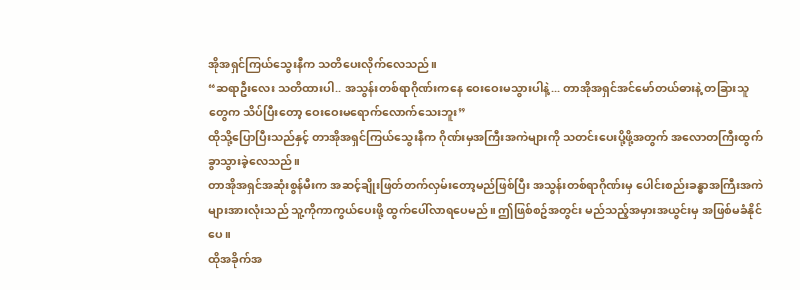အိုအရှင်ကြယ်သွေးနီက သတိပေးလိုက်လေသည်။
“ဆရာဦးလေး သတိထားပါ.. အသွန်းတစ်ရာဂိုဏ်းကနေ ဝေးဝေးမသွားပါနဲ့... တာအိုအရှင်အင်မော်တယ်ဓားနဲ့ တခြားသူတွေက သိပ်ပြီးတော့ ဝေးဝေးမရောက်လောက်သေးဘူး”
ထိုသို့ပြောပြီးသည်နှင့် တာအိုအရှင်ကြယ်သွေးနီက ဂိုဏ်းမှအကြီးအကဲများကို သတင်းပေးပို့ဖို့အတွက် အလောတကြီးထွက်ခွာသွားခဲ့လေသည်။
တာအိုအရှင်အဆုံးစွန်မီးက အဆင့်ချိုးဖြတ်တက်လှမ်းတော့မည်ဖြစ်ပြီး အသွန်းတစ်ရာဂိုဏ်းမှ ပေါင်းစည်းခန္ဓာအကြီးအကဲများအားလုံးသည် သူ့ကိုကာကွယ်ပေးဖို့ ထွက်ပေါ်လာရပေမည်။ ဤဖြစ်စဥ်အတွင်း မည်သည့်အမှားအယွင်းမှ အဖြစ်မခံနိုင်ပေ။
ထိုအခိုက်အ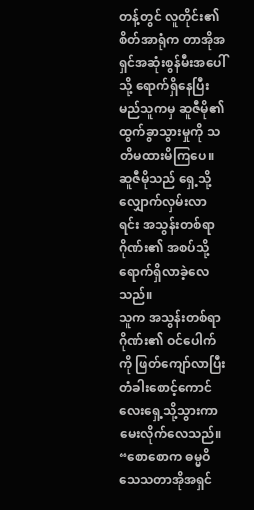တန့်တွင် လူတိုင်း၏ စိတ်အာရုံက တာအိုအရှင်အဆုံးစွန်မီးအပေါ်သို့ ရောက်ရှိနေပြီး မည်သူကမှ ဆူဇီမို၏ ထွက်ခွာသွားမှုကို သတိမထားမိကြပေ။ ဆူဇီမိုသည် ရှေ့သို့ လျှောက်လှမ်းလာရင်း အသွန်းတစ်ရာဂိုဏ်း၏ အစပ်သို့ ရောက်ရှိလာခဲ့လေသည်။
သူက အသွန်းတစ်ရာဂိုဏ်း၏ ဝင်ပေါက်ကို ဖြတ်ကျော်လာပြီး တံခါးစောင့်ကောင်လေးရှေ့သို့သွားကာ မေးလိုက်လေသည်။
“စောစောက ဓမ္မဝိသေသတာအိုအရှင်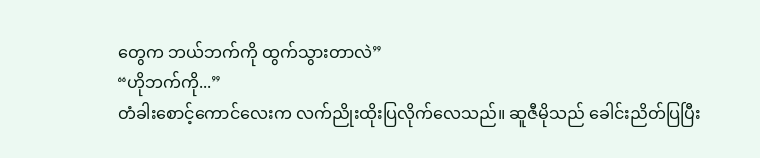တွေက ဘယ်ဘက်ကို ထွက်သွားတာလဲ”
“ဟိုဘက်ကို...”
တံခါးစောင့်ကောင်လေးက လက်ညိုးထိုးပြလိုက်လေသည်။ ဆူဇီမိုသည် ခေါင်းညိတ်ပြပြီး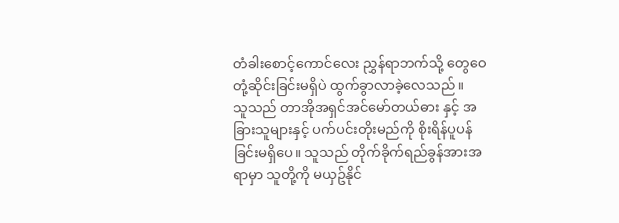တံခါးစောင့်ကောင်လေး ညွှန်ရာဘက်သို့ တွေဝေတုံ့ဆိုင်းခြင်းမရှိပဲ ထွက်ခွာလာခဲ့လေသည်။
သူသည် တာအိုအရှင်အင်မော်တယ်ဓား နှင့် အခြားသူများနှင့် ပက်ပင်းတိုးမည်ကို စိုးရိန်ပူပန်ခြင်းမရှိပေ။ သူသည် တိုက်ခိုက်ရည်ခွန်အားအရာမှာ သူတို့ကို မယှဥ်နိုင်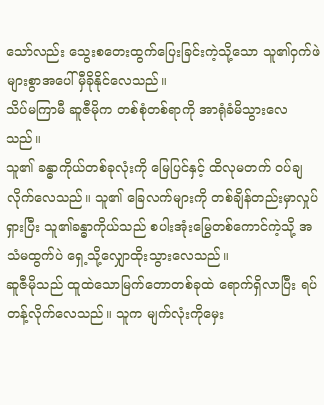သော်လည်း သွေးစတေးထွက်ပြေးခြင်းကဲ့သို့သော သူ၏ဝှက်ဖဲများစွာအပေါ် မှီခိုနိုင်လေသည်။
သိပ်မကြာမီ ဆူဇီမိုက တစ်စုံတစ်ရာကို အာရုံခံမိသွားလေသည်။
သူ၏ ခန္ဓာကိုယ်တစ်ခုလုံးကို မြေပြင်နှင့် ထိလုမတက် ဝပ်ချလိုက်လေသည်။ သူ၏ ခြေလက်များကို တစ်ချိန်တည်းမှာလှုပ်ရှားပြီး သူ၏ခန္ဓာကိုယ်သည် စပါးအုံးမြွေတစ်ကောင်ကဲ့သို့ အသံမထွက်ပဲ ရှေ့သို့လျှောထိုးသွားလေသည်။
ဆူဇီမိုသည် ထူထဲသောမြက်တောတစ်ခုထဲ ရောက်ရှိလာပြီး ရပ်တန့်လိုက်လေသည်။ သူက မျက်လုံးကိုမှေး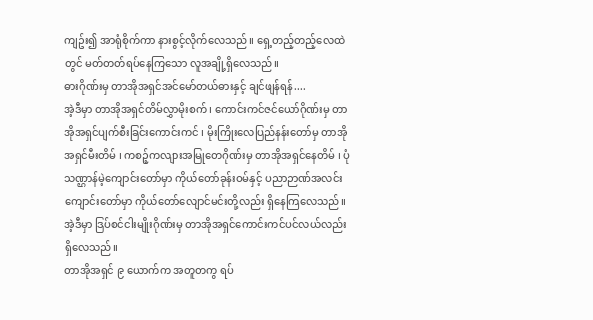ကျဥ်း၍ အာရုံစိုက်ကာ နားစွင့်လိုက်လေသည်။ ရှေ့တည့်တည့်လေထဲတွင် မတ်တတ်ရပ်နေကြသော လူအချို့ရှိလေသည်။
ဓားဂိုဏ်းမှ တာအိုအရှင်အင်မော်တယ်ဓားနှင့် ချင်ဖျန်ရန်....
အဲ့ဒီမှာ တာအိုအရှင်တိမ်လွှာမိုးစက် ၊ ကောင်းကင်ဇင်ယော်ဂိုဏ်းမှ တာအိုအရှင်ပျက်စီးခြင်းကောင်းကင် ၊ မိုးကြိုးလေပြည်နန်းတော်မှ တာအိုအရှင်မီးတိမ် ၊ ကစဉ့်ကလျားအမြုတေဂိုဏ်းမှ တာအိုအရှင်နေတိမ် ၊ ပုံသဏ္ဌာန်မဲ့ကျောင်းတော်မှာ ကိုယ်တော်ခုန်းဝမ်နှင့် ပညာဉာဏ်အလင်းကျောင်းတော်မှာ ကိုယ်တော်လျောင်မင်းတို့လည်း ရှိနေကြလေသည်။
အဲ့ဒီမှာ ဒြပ်စင်ငါးမျိုးဂိုဏ်းမှ တာအိုအရှင်ကောင်းကင်ပင်လယ်လည်း ရှိလေသည်။
တာအိုအရှင် ၉ ယောက်က အတူတကွ ရပ်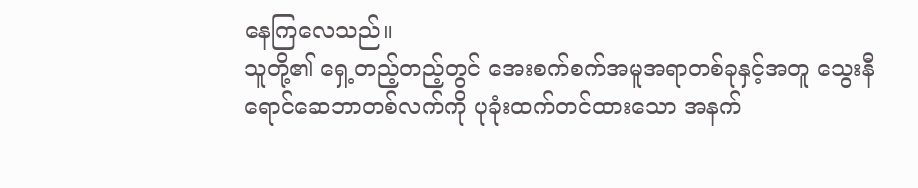နေကြလေသည်။
သူတို့၏ ရှေ့တည့်တည့်တွင် အေးစက်စက်အမူအရာတစ်ခုနှင့်အတူ သွေးနီရောင်ဆေဘာတစ်လက်ကို ပုခုံးထက်တင်ထားသော အနက်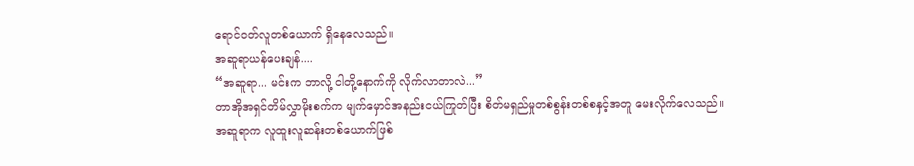ရောင်ဝတ်လူတစ်ယောက် ရှိနေလေသည်။
အဆူရာယန်ပေးချန်....
“အဆူရာ... မင်းက ဘာလို့ ငါတို့နောက်ကို လိုက်လာတာလဲ...”
တာအိုအရှင်တိမ်လွှာမိုးစက်က မျက်မှောင်အနည်းငယ်ကြုတ်ပြီး စိတ်မရှည်မှုတစ်စွန်းတစ်စနှင့်အတူ မေးလိုက်လေသည်။
အဆူရာက လူထူးလူဆန်းတစ်ယောက်ဖြစ်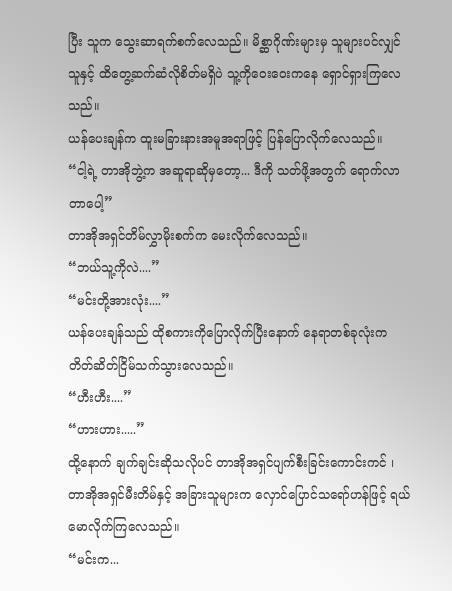ပြီး သူက သွေးဆာရက်စက်လေသည်။ မိစ္ဆာဂိုဏ်းများမှ သူများပင်လျှင် သူနှင့် ထိတွေ့ဆက်ဆံလိုစိတ်မရှိပဲ သူ့ကိုဝေးဝေးကနေ ရှောင်ရှားကြလေသည်။
ယန်ပေးချန်က ထူးမခြားနားအမူအရာဖြင့် ပြန်ပြောလိုက်လေသည်။
“ငါ့ရဲ့ တာအိုဘွဲ့က အဆူရာဆိုမှတော့... ဒီကို သတ်ဖို့အတွက် ရောက်လာတာပေါ့”
တာအိုအရှင်တိမ်လွှာမိုးစက်က မေးလိုက်လေသည်။
“ဘယ်သူ့ကိုလဲ....”
“မင်းတို့အားလုံး....”
ယန်ပေးချန်သည် ထိုစကားကိုပြောလိုက်ပြီးနောက် နေရာတစ်ခုလုံးက တိတ်ဆိတ်ငြိမ်သက်သွားလေသည်။
“ဟီးဟီး....”
“ဟားဟား.....”
ထို့နောက် ချက်ချင်းဆိုသလိုပင် တာအိုအရှင်ပျက်စီးခြင်းကောင်းကင် ၊ တာအိုအရှင်မီးတိမ်နှင့် အခြားသူများက လှောင်ပြောင်သရော်ဟန်ဖြင့် ရယ်မောလိုက်ကြလေသည်။
“မင်းက...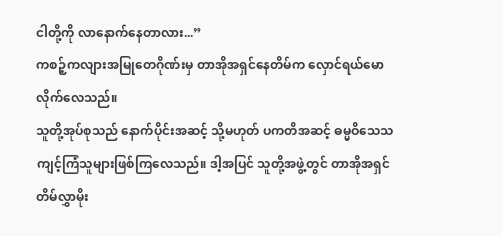ငါတို့ကို လာနောက်နေတာလား...”
ကစဉ့်ကလျားအမြုတေဂိုဏ်းမှ တာအိုအရှင်နေတိမ်က လှောင်ရယ်မောလိုက်လေသည်။
သူတို့အုပ်စုသည် နောက်ပိုင်းအဆင့် သို့မဟုတ် ပကတိအဆင့် ဓမ္မဝိသေသ ကျင့်ကြံသူများဖြစ်ကြလေသည်။ ဒါ့အပြင် သူတို့အဖွဲ့တွင် တာအိုအရှင်တိမ်လွှာမိုး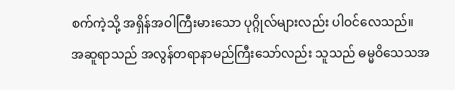စက်ကဲ့သို့ အရှိန်အဝါကြီးမားသော ပုဂ္ဂိုလ်များလည်း ပါဝင်လေသည်။
အဆူရာသည် အလွန်တရာနာမည်ကြီးသော်လည်း သူသည် ဓမ္မဝိသေသအ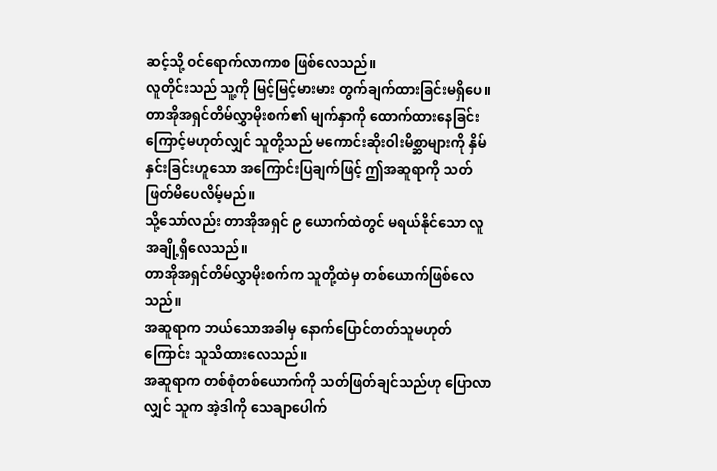ဆင့်သို့ ဝင်ရောက်လာကာစ ဖြစ်လေသည်။
လူတိုင်းသည် သူ့ကို မြင့်မြင့်မားမား တွက်ချက်ထားခြင်းမရှိပေ။
တာအိုအရှင်တိမ်လွှာမိုးစက်၏ မျက်နှာကို ထောက်ထားနေခြင်းကြောင့်မဟုတ်လျှင် သူတို့သည် မကောင်းဆိုးဝါးမိစ္ဆာများကို နှိမ်နှင်းခြင်းဟူသော အကြောင်းပြချက်ဖြင့် ဤအဆူရာကို သတ်ဖြတ်မိပေလိမ့်မည်။
သို့သော်လည်း တာအိုအရှင် ၉ ယောက်ထဲတွင် မရယ်နိုင်သော လူအချို့ရှိလေသည်။
တာအိုအရှင်တိမ်လွှာမိုးစက်က သူတို့ထဲမှ တစ်ယောက်ဖြစ်လေသည်။
အဆူရာက ဘယ်သောအခါမှ နောက်ပြောင်တတ်သူမဟုတ်ကြောင်း သူသိထားလေသည်။
အဆူရာက တစ်စုံတစ်ယောက်ကို သတ်ဖြတ်ချင်သည်ဟု ပြောလာလျှင် သူက အဲ့ဒါကို သေချာပေါက်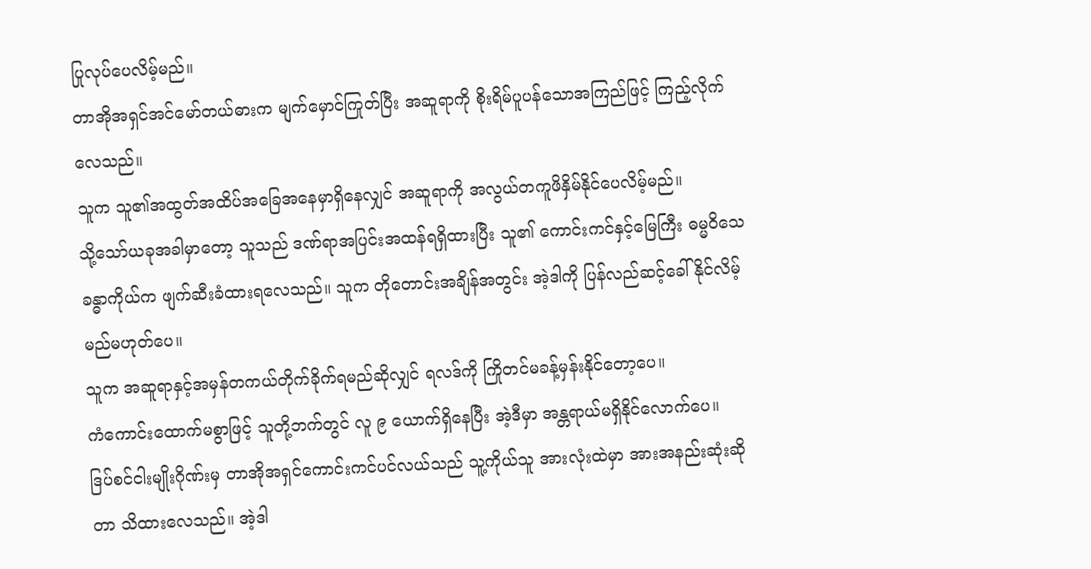ပြုလုပ်ပေလိမ့်မည်။
တာအိုအရှင်အင်မော်တယ်ဓားက မျက်မှောင်ကြုတ်ပြီး အဆူရာကို စိုးရိမ်ပူပန်သောအကြည်ဖြင့် ကြည့်လိုက်လေသည်။
သူက သူ၏အထွတ်အထိပ်အခြေအနေမှာရှိနေလျှင် အဆူရာကို အလွယ်တကူဖိနှိမ်နိုင်ပေလိမ့်မည်။
သို့သော်ယခုအခါမှာတော့ သူသည် ဒဏ်ရာအပြင်းအထန်ရရှိထားပြီး သူ၏ ကောင်းကင်နှင့်မြေကြီး ဓမ္မဝိသေခန္ဓာကိုယ်က ဖျက်ဆီးခံထားရလေသည်။ သူက တိုတောင်းအချိန်အတွင်း အဲ့ဒါကို ပြန်လည်ဆင့်ခေါ်နိုင်လိမ့်မည်မဟုတ်ပေ။
သူက အဆူရာနှင့်အမှန်တကယ်တိုက်ခိုက်ရမည်ဆိုလျှင် ရလဒ်ကို ကြိုတင်မခန့်မှန်းနိုင်တော့ပေ။
ကံကောင်းထောက်မစွာဖြင့် သူတို့ဘက်တွင် လူ ၉ ယောက်ရှိနေပြီး အဲ့ဒီမှာ အန္တရာယ်မရှိနိုင်လောက်ပေ။
ဒြပ်စင်ငါးမျိုးဂိုဏ်းမှ တာအိုအရှင်ကောင်းကင်ပင်လယ်သည် သူ့ကိုယ်သူ အားလုံးထဲမှာ အားအနည်းဆုံးဆိုတာ သိထားလေသည်။ အဲ့ဒါ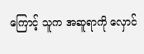ကြောင့် သူက အဆူရာကို လှောင်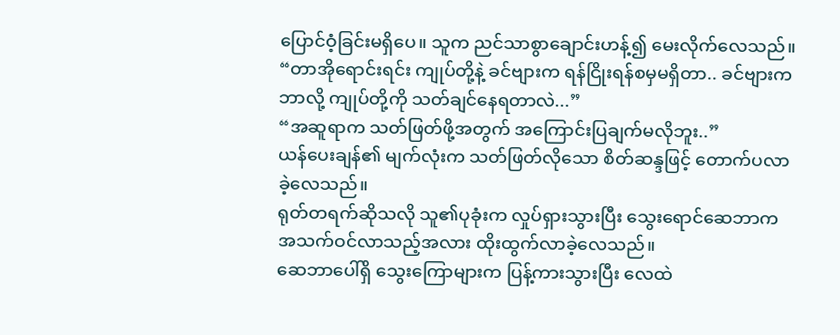ပြောင်ဝံ့ခြင်းမရှိပေ။ သူက ညင်သာစွာချောင်းဟန့်၍ မေးလိုက်လေသည်။
“တာအိုရောင်းရင်း ကျုပ်တို့နဲ့ ခင်ဗျားက ရန်ငြိုးရန်စမှမရှိတာ.. ခင်ဗျားက ဘာလို့ ကျုပ်တို့ကို သတ်ချင်နေရတာလဲ...”
“အဆူရာက သတ်ဖြတ်ဖို့အတွက် အကြောင်းပြချက်မလိုဘူး..”
ယန်ပေးချန်၏ မျက်လုံးက သတ်ဖြတ်လိုသော စိတ်ဆန္ဒဖြင့် တောက်ပလာခဲ့လေသည်။
ရုတ်တရက်ဆိုသလို သူ၏ပုခုံးက လှုပ်ရှားသွားပြီး သွေးရောင်ဆေဘာက အသက်ဝင်လာသည့်အလား ထိုးထွက်လာခဲ့လေသည်။
ဆေဘာပေါ်ရှိ သွေးကြောများက ပြန့်ကားသွားပြီး လေထဲ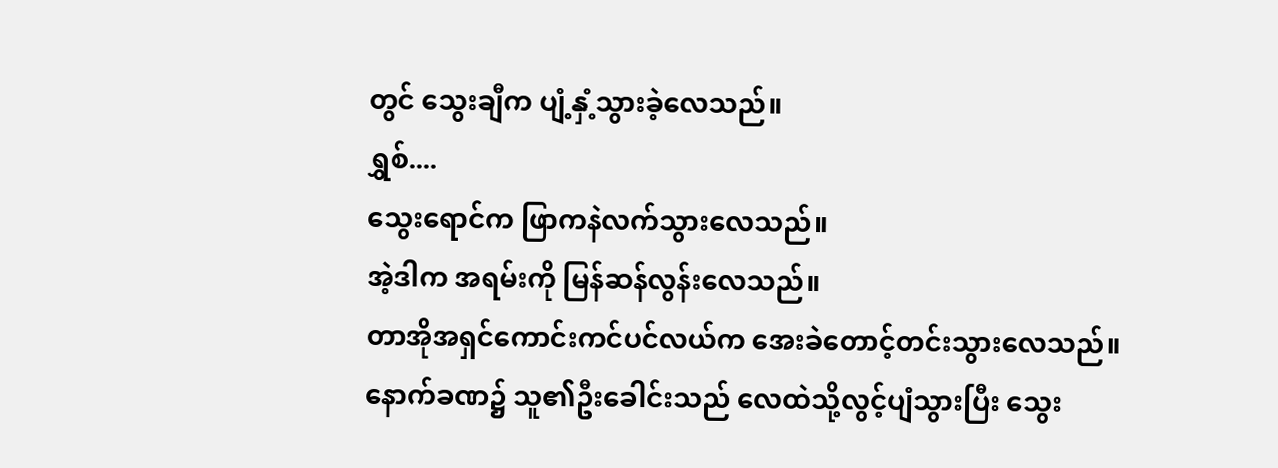တွင် သွေးချီက ပျံ့နှံ့သွားခဲ့လေသည်။
ရွှစ်....
သွေးရောင်က ဖြာကနဲလက်သွားလေသည်။
အဲ့ဒါက အရမ်းကို မြန်ဆန်လွန်းလေသည်။
တာအိုအရှင်ကောင်းကင်ပင်လယ်က အေးခဲတောင့်တင်းသွားလေသည်။
နောက်ခဏ၌ သူ၏ဦးခေါင်းသည် လေထဲသို့လွင့်ပျံသွားပြီး သွေး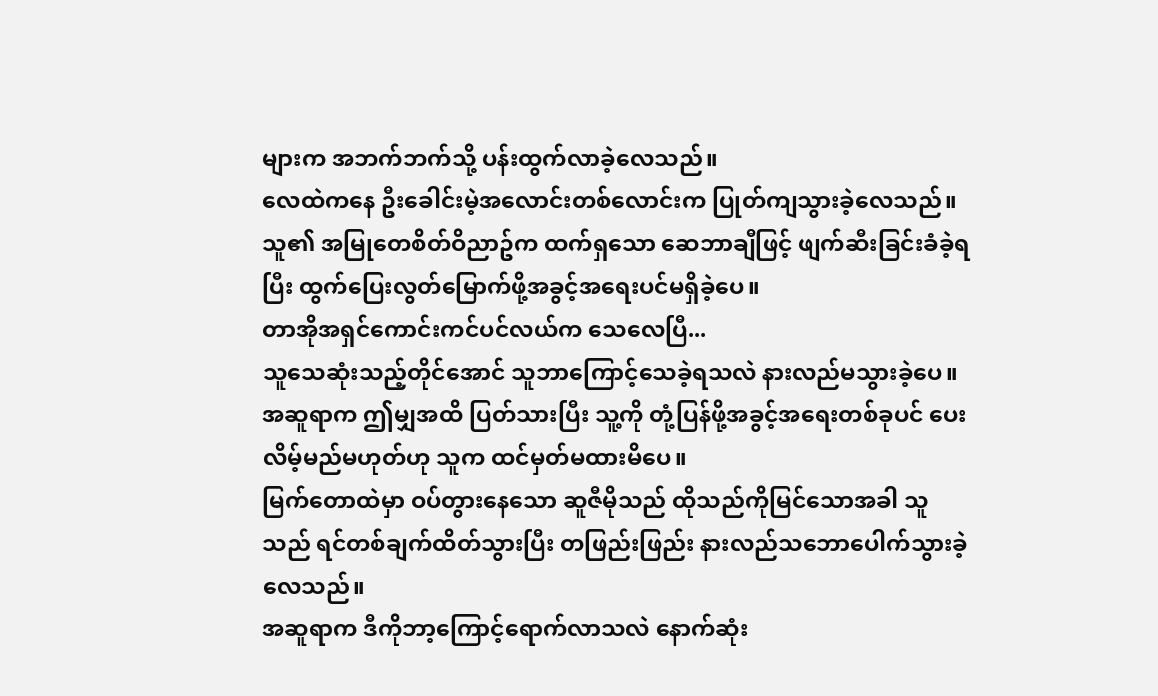များက အဘက်ဘက်သို့ ပန်းထွက်လာခဲ့လေသည်။
လေထဲကနေ ဦးခေါင်းမဲ့အလောင်းတစ်လောင်းက ပြုတ်ကျသွားခဲ့လေသည်။
သူ၏ အမြုတေစိတ်ဝိညာဥ်က ထက်ရှသော ဆေဘာချီဖြင့် ဖျက်ဆီးခြင်းခံခဲ့ရပြီး ထွက်ပြေးလွတ်မြောက်ဖို့အခွင့်အရေးပင်မရှိခဲ့ပေ။
တာအိုအရှင်ကောင်းကင်ပင်လယ်က သေလေပြီ...
သူသေဆုံးသည့်တိုင်အောင် သူဘာကြောင့်သေခဲ့ရသလဲ နားလည်မသွားခဲ့ပေ။
အဆူရာက ဤမျှအထိ ပြတ်သားပြီး သူ့ကို တုံ့ပြန်ဖို့အခွင့်အရေးတစ်ခုပင် ပေးလိမ့်မည်မဟုတ်ဟု သူက ထင်မှတ်မထားမိပေ။
မြက်တောထဲမှာ ဝပ်တွားနေသော ဆူဇီမိုသည် ထိုသည်ကိုမြင်သောအခါ သူသည် ရင်တစ်ချက်ထိတ်သွားပြီး တဖြည်းဖြည်း နားလည်သဘောပေါက်သွားခဲ့လေသည်။
အဆူရာက ဒီကိုဘာ့ကြောင့်ရောက်လာသလဲ နောက်ဆုံး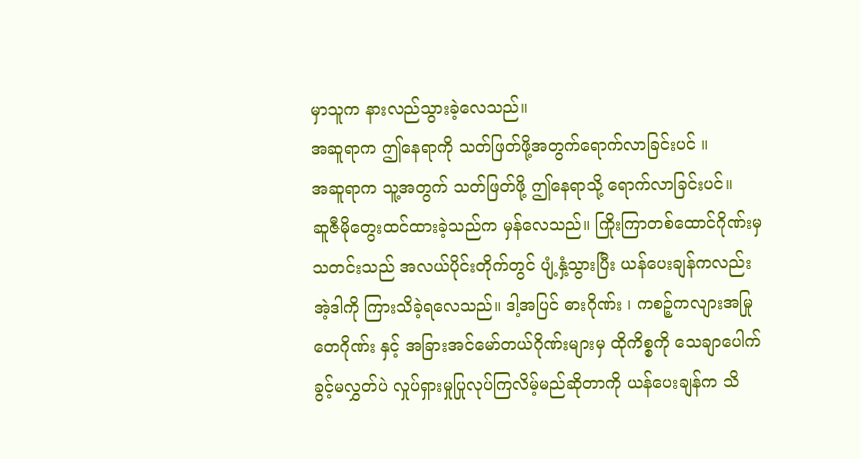မှာသူက နားလည်သွားခဲ့လေသည်။
အဆူရာက ဤနေရာကို သတ်ဖြတ်ဖို့အတွက်ရောက်လာခြင်းပင် ။
အဆူရာက သူ့အတွက် သတ်ဖြတ်ဖို့ ဤနေရာသို့ ရောက်လာခြင်းပင်။
ဆူဇီမိုတွေးထင်ထားခဲ့သည်က မှန်လေသည်။ ကြိုးကြာတစ်ထောင်ဂိုဏ်းမှ သတင်းသည် အလယ်ပိုင်းတိုက်တွင် ပျံ့နှံ့သွားပြီး ယန်ပေးချန်ကလည်း အဲ့ဒါကို ကြားသိခဲ့ရလေသည်။ ဒါ့အပြင် ဓားဂိုဏ်း ၊ ကစဉ့်ကလျားအမြုတေဂိုဏ်း နှင့် အခြားအင်မော်တယ်ဂိုဏ်းများမှ ထိုကိစ္စကို သေချာပေါက် ခွင့်မလွှတ်ပဲ လှုပ်ရှားမှုပြုလုပ်ကြလိမ့်မည်ဆိုတာကို ယန်ပေးချန်က သိ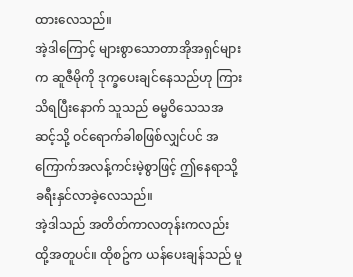ထားလေသည်။
အဲ့ဒါကြောင့် များစွာသောတာအိုအရှင်များက ဆူဇီမိုကို ဒုက္ခပေးချင်နေသည်ဟု ကြားသိရပြီးနောက် သူသည် ဓမ္မဝိသေသအဆင့်သို့ ဝင်ရောက်ခါစဖြစ်လျှင်ပင် အကြောက်အလန့်ကင်းမဲ့စွာဖြင့် ဤနေရာသို့ ခရီးနှင်လာခဲ့လေသည်။
အဲ့ဒါသည် အတိတ်ကာလတုန်းကလည်း ထို့အတူပင်။ ထိုစဥ်က ယန်ပေးချန်သည် မူ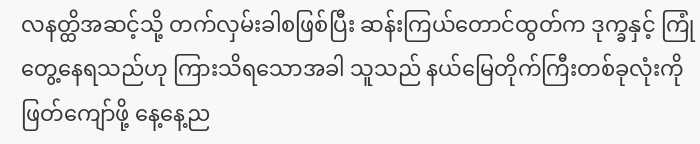လနတ္ထိအဆင့်သို့ တက်လှမ်းခါစဖြစ်ပြီး ဆန်းကြယ်တောင်ထွတ်က ဒုက္ခနှင့် ကြုံတွေ့နေရသည်ဟု ကြားသိရသောအခါ သူသည် နယ်မြေတိုက်ကြီးတစ်ခုလုံးကို ဖြတ်ကျော်ဖို့ နေ့နေ့ည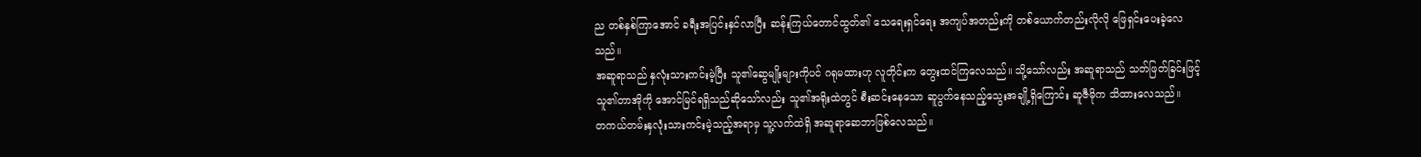ည တစ်နှစ်ကြာအောင် ခရီးအပြင်းနှင်လာပြီး ဆန်းကြယ်တောင်ထွတ်၏ သေရေးရှင်ရေး အကျပ်အတည်းကို တစ်ယောက်တည်းလိုလို ဖြေရှင်းပေးခဲ့လေသည်။
အဆူရာသည် နှလုံးသားကင်းမဲ့ပြီး သူ၏ဆွေမျိုးများကိုပင် ဂရုမထားဟု လူတိုင်းက တွေးထင်ကြလေသည်။ သို့သော်လည်း အဆူရာသည် သတ်ဖြတ်ခြင်းဖြင့် သူ၏တာအိုကို အောင်မြင်ရရှိသည်ဆိုသော်လည်း သူ၏အရိုးထဲတွင် စီးဆင်းနေသော ဆူပွက်နေသည့်သွေးအချို့ရှိကြောင်း ဆူဇီမိုက သိထားလေသည်။
တကယ်တမ်းနှလုံးသားကင်းမဲ့သည့်အရာမှ သူ့လက်ထဲရှိ အဆူရာဆေဘာဖြစ်လေသည်။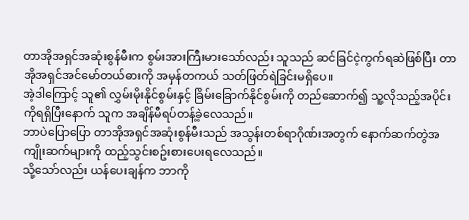တာအိုအရှင်အဆုံးစွန်မီးက စွမ်းအားကြီးမားသော်လည်း သူသည် ဆင်ခြင်ငဲ့ကွက်ရဆဲဖြစ်ပြီး တာအိုအရှင်အင်မော်တယ်ဓားကို အမှန်တကယ် သတ်ဖြတ်ရဲခြင်းမရှိပေ။
အဲ့ဒါကြောင့် သူ၏ လွှမ်းမိုးနိုင်စွမ်းနှင့် ခြိမ်းခြောက်နိုင်စွမ်းကို တည်ဆောက်၍ သူ့လိုသည့်အပိုင်းကိုရရှိပြီးနောက် သူက အချိန်မီရပ်တန့်ခဲ့လေသည်။
ဘာပဲပြောပြော တာအိုအရှင်အဆုံးစွန်မီးသည် အသွန်းတစ်ရာဂိုဏ်းအတွက် နောက်ဆက်တွဲအကျိုးဆက်များကို ထည့်သွင်းစဥ်းစားပေးရလေသည်။
သို့သော်လည်း ယန်ပေးချန်က ဘာကို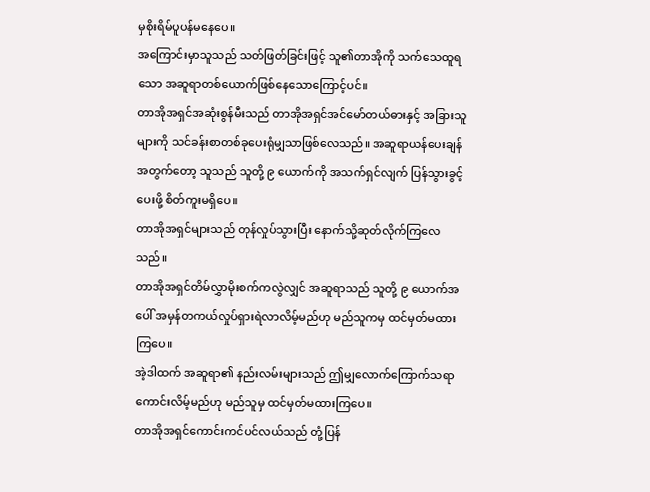မှစိုးရိမ်ပူပန်မနေပေ။
အကြောင်းမှာသူသည် သတ်ဖြတ်ခြင်းဖြင့် သူ၏တာအိုကို သက်သေထူရသော အဆူရာတစ်ယောက်ဖြစ်နေသောကြောင့်ပင်။
တာအိုအရှင်အဆုံးစွန်မီးသည် တာအိုအရှင်အင်မော်တယ်ဓားနှင့် အခြားသူများကို သင်ခန်းစာတစ်ခုပေးရုံမျှသာဖြစ်လေသည်။ အဆူရာယန်ပေးချန်အတွက်တော့ သူသည် သူတို့ ၉ ယောက်ကို အသက်ရှင်လျက် ပြန်သွားခွင့်ပေးဖို့ စိတ်ကူးမရှိပေ။
တာအိုအရှင်များသည် တုန်လှုပ်သွားပြီး နောက်သို့ဆုတ်လိုက်ကြလေသည်။
တာအိုအရှင်တိမ်လွှာမိုးစက်ကလွဲလျှင် အဆူရာသည် သူတို့ ၉ ယောက်အပေါ် အမှန်တကယ်လှုပ်ရှားရဲလာလိမ့်မည်ဟု မည်သူကမှ ထင်မှတ်မထားကြပေ။
အဲ့ဒါထက် အဆူရာ၏ နည်းလမ်းများသည် ဤမျှလောက်ကြောက်သရာကောင်းလိမ့်မည်ဟု မည်သူမှ ထင်မှတ်မထားကြပေ။
တာအိုအရှင်ကောင်းကင်ပင်လယ်သည် တုံ့ပြန်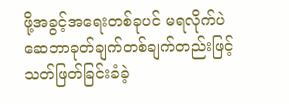ဖို့အခွင့်အရေးတစ်ခုပင် မရလိုက်ပဲ ဆေဘာခုတ်ချက်တစ်ချက်တည်းဖြင့် သတ်ဖြတ်ခြင်းခံခဲ့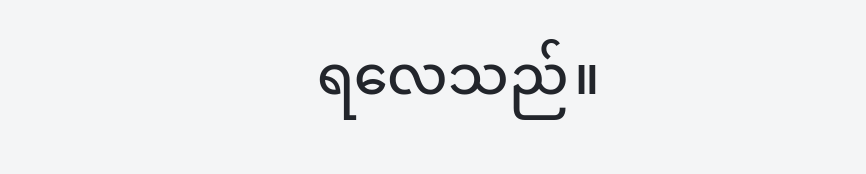ရလေသည်။